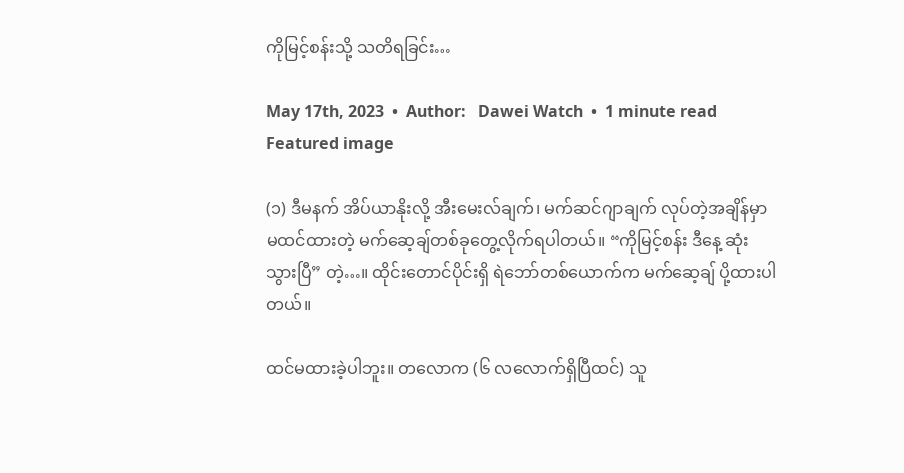ကိုမြင့်စန်းသို့ သတိရခြင်း…

May 17th, 2023  •  Author:   Dawei Watch  •  1 minute read
Featured image

(၁) ဒီမနက် အိပ်ယာနိုးလို့ အီးမေးလ်ချက်၊ မက်ဆင်ဂျာချက် လုပ်တဲ့အချိန်မှာ မထင်ထားတဲ့ မက်ဆေ့ချ်တစ်ခုတွေ့လိုက်ရပါတယ်။ “ကိုမြင့်စန်း ဒီနေ့ ဆုံးသွားပြီ” တဲ့…။ ထိုင်းတောင်ပိုင်းရှိ ရဲဘော်တစ်ယောက်က မက်ဆေ့ချ် ပို့ထားပါတယ်။

ထင်မထားခဲ့ပါဘူး။ တလောက (၆ လလောက်ရှိပြီထင်) သူ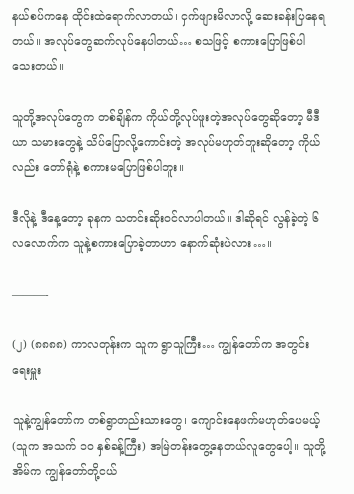နယ်စပ်ကနေ ထိုင်းထဲရောက်လာတယ်၊ ငှက်ဖျားမိလာလို့ ဆေးခန်းပြနေရတယ်။ အလုပ်တွေဆက်လုပ်နေပါတယ်… စသဖြင့် စကားပြောဖြစ်ပါသေးတယ်။

သူတို့အလုပ်တွေက တစ်ချိန်က ကိုယ်တို့လုပ်ဖူးတဲ့အလုပ်တွေဆိုတော့ မီဒီယာ သမားတွေနဲ့ သိပ်ပြောလို့ကောင်းတဲ့ အလုပ်မဟုတ်ဘူးဆိုတော့ ကိုယ်လည်း တော်ရုံနဲ့ စကားမပြောဖြစ်ပါဘူး။

ဒီလိုနဲ့ ဒီနေ့တော့ ခုနက သတင်းဆိုးဝင်လာပါတယ်။ ဒါဆိုရင် လွန်ခဲ့တဲ့ ၆ လလောက်က သူနဲ့စကားပြောခဲ့တာဟာ နောက်ဆုံးပဲလား…။

———-

(၂) (၈၈၈၈) ကာလတုန်းက သူက ရွာသူကြီး… ကျွန်တော်က အတွင်းရေးမှူး

သူနဲ့ကျွန်တော်က တစ်ရွာတည်းသားတွေ၊ ကျောင်းနေဖက်မဟုတ်ပေမယ့် (သူက အသက် ၁၀ နှစ်ခန့်ကြီး) အမြဲတန်းတွေ့နေတယ်လူတွေပေါ့။ သူတို့အိမ်က ကျွန်တော်တို့ငယ်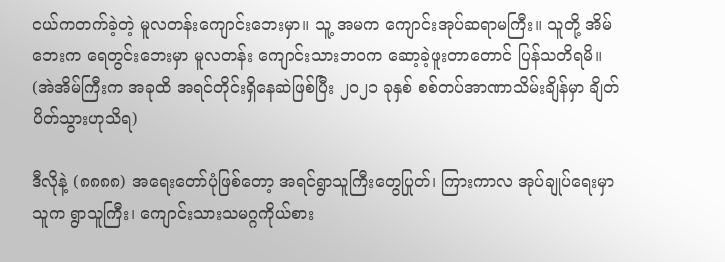ငယ်ကတက်ခဲ့တဲ့ မူလတန်းကျောင်းဘေးမှာ။ သူ့ အမက ကျောင်းအုပ်ဆရာမကြီး။ သူတို့ အိမ်ဘေးက ရေတွင်းဘေးမှာ မူလတန်း ကျောင်းသားဘဝက ဆော့ခဲ့ဖူးတာတောင် ပြန်သတိရမိ။ (အဲအိမ်ကြီးက အခုထိ အရင်တိုင်းရှိနေဆဲဖြစ်ပြီး ၂၀၂၁ ခုနှစ် စစ်တပ်အာဏာသိမ်းချိန်မှာ ချိတ်ပိတ်သွားဟုသိရ)

ဒီလိုနဲ့ (၈၈၈၈) အရေးတော်ပုံဖြစ်တော့ အရင်ရွာသူကြီးတွေပြုတ်၊ ကြားကာလ အုပ်ချုပ်ရေးမှာ သူက ရွာသူကြီး၊ ကျောင်းသားသမဂ္ဂကိုယ်စား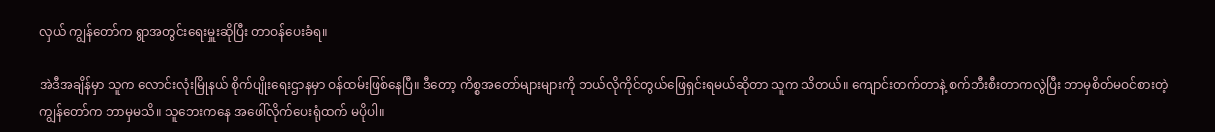လှယ် ကျွန်တော်က ရွာအတွင်းရေးမှူးဆိုပြီး တာဝန်ပေးခံရ။

အဲဒီအချိန်မှာ သူက လောင်းလုံးမြိုနယ် စိုက်ပျိုးရေးဌာနမှာ ဝန်ထမ်းဖြစ်နေပြီ။ ဒီတော့ ကိစ္စအတော်များများကို ဘယ်လိုကိုင်တွယ်ဖြေရှင်းရမယ်ဆိုတာ သူက သိတယ်။ ကျောင်းတက်တာနဲ့ စက်ဘီးစီးတာကလွဲပြီး ဘာမှစိတ်မဝင်စားတဲ့ ကျွန်တော်က ဘာမှမသိ။ သူဘေးကနေ အဖေါ်လိုက်ပေးရုံထက် မပိုပါ။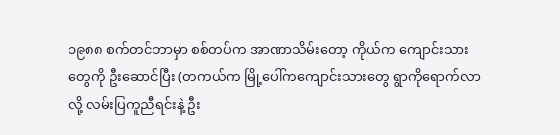၁၉၈၈ စက်တင်ဘာမှာ စစ်တပ်က အာဏာသိမ်းတော့ ကိုယ်က ကျောင်းသားတွေကို ဦးဆောင်ပြီး (တကယ်က မြို့ပေါ်ကကျောင်းသားတွေ ရွာကိုရောက်လာလို့ လမ်းပြကူညီရင်းနဲ့ ဦး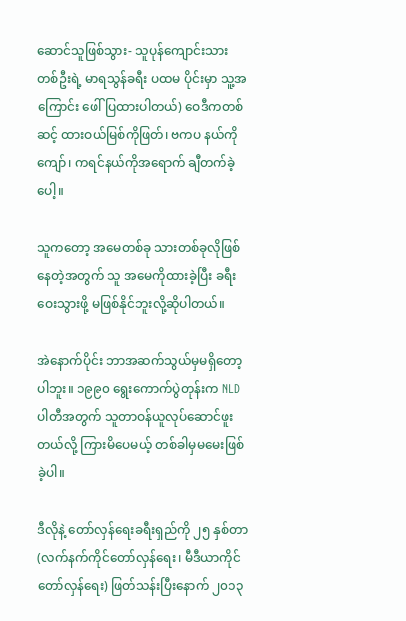ဆောင်သူဖြစ်သွား- သူပုန်ကျောင်းသားတစ်ဦးရဲ့ မာရသွန်ခရီး ပထမ ပိုင်းမှာ သူ့အကြောင်း ဖေါ်ပြထားပါတယ်) ဝေဒီကတစ်ဆင့် ထားဝယ်မြစ်ကိုဖြတ်၊ ဗကပ နယ်ကိုကျော်၊ ကရင်နယ်ကိုအရောက် ချီတက်ခဲ့ပေါ့။

သူကတော့ အမေတစ်ခု သားတစ်ခုလိုဖြစ်နေတဲ့အတွက် သူ အမေကိုထားခဲ့ပြီး ခရီးဝေးသွားဖို့ မဖြစ်နိုင်ဘူးလို့ဆိုပါတယ်။

အဲနောက်ပိုင်း ဘာအဆက်သွယ်မှမရှိတော့ပါဘူး။ ၁၉၉၀ ရွေးကောက်ပွဲတုန်းက NLD ပါတီအတွက် သူတာဝန်ယူလုပ်ဆောင်ဖူးတယ်လို့ ကြားမိပေမယ့် တစ်ခါမှမမေးဖြစ်ခဲ့ပါ။

ဒီလိုနဲ့ တော်လှန်ရေးခရီးရှည်ကို ၂၅ နှစ်တာ (လက်နက်ကိုင်တော်လှန်ရေး၊ မီဒီယာကိုင် တော်လှန်ရေး) ဖြတ်သန်းပြီးနောက် ၂၀၁၃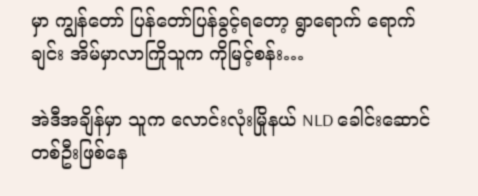မှာ ကျွန်တော် ပြန်တော်ပြန်ခွင့်ရတော့ ရွာရောက် ရောက်ချင်း အိမ်မှာလာကြိုသူက ကိုမြင့်စန်း…

အဲဒီအချိန်မှာ သူက လောင်းလုံးမြိုနယ် NLD ခေါင်းဆောင်တစ်ဦးဖြစ်နေ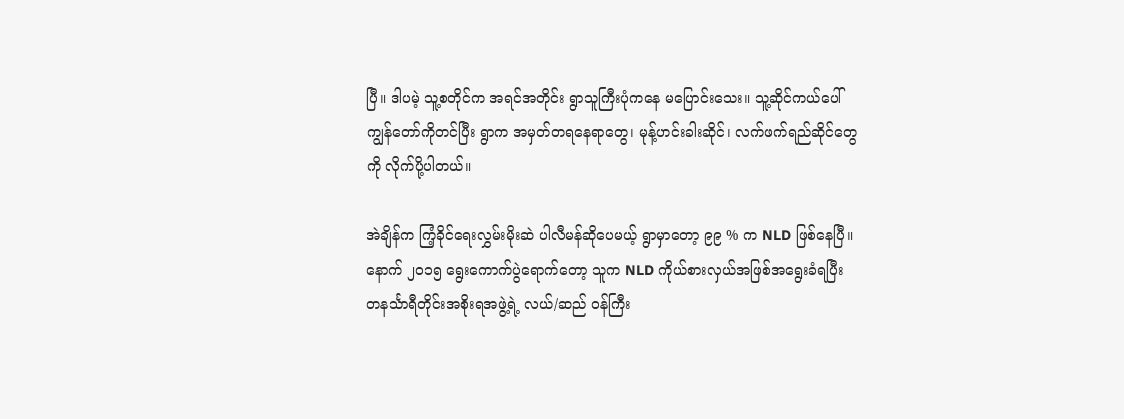ပြီ။ ဒါပမဲ့ သူ့စတိုင်က အရင်အတိုင်း ရွာသူကြီးပုံကနေ မပြောင်းသေး။ သူ့ဆိုင်ကယ်ပေါ် ကျွန်တော်ကိုတင်ပြီး ရွာက အမှတ်တရနေရာတွေ၊ မုန့်ဟင်းခါးဆိုင်၊ လက်ဖက်ရည်ဆိုင်တွေကို လိုက်ပို့ပါတယ်။

အဲချိန်က ကြံ့ခိုင်ရေးလွှမ်းမိုးဆဲ ပါလီမန်ဆိုပေမယ့် ရွာမှာတော့ ၉၉ % က NLD ဖြစ်နေပြီ။ နောက် ၂၀၁၅ ရွေးကောက်ပွဲရောက်တော့ သူက NLD ကိုယ်စားလှယ်အဖြစ်အရွေးခံရပြီး တနင်္သာရီတိုင်းအစိုးရအဖွဲ့ရဲ့ လယ်/ဆည် ဝန်ကြီး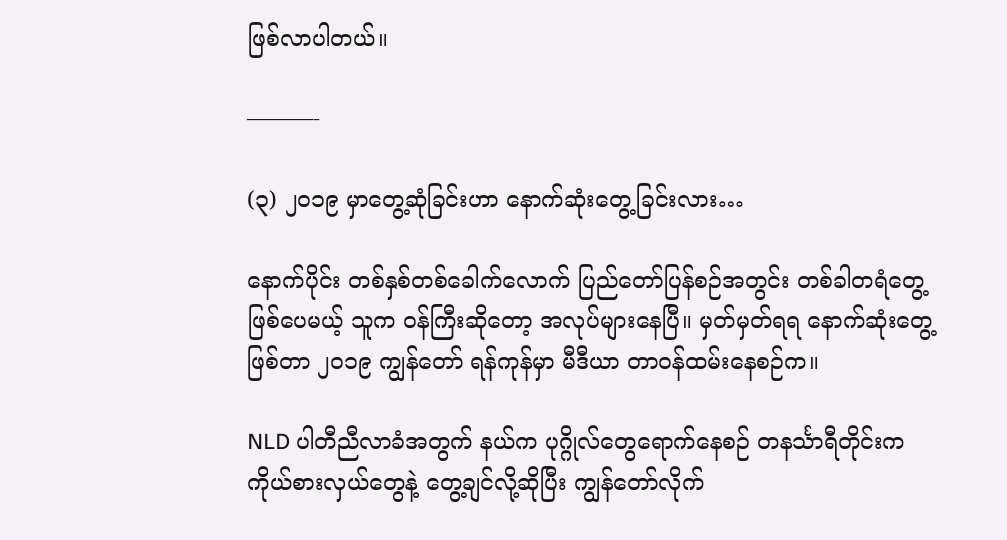ဖြစ်လာပါတယ်။

———-

(၃) ၂၀၁၉ မှာတွေ့ဆုံခြင်းဟာ နောက်ဆုံးတွေ့ခြင်းလား…

နောက်ပိုင်း တစ်နှစ်တစ်ခေါက်လောက် ပြည်တော်ပြန်စဉ်အတွင်း တစ်ခါတရံတွေ့ဖြစ်ပေမယ့် သူက ဝန်ကြီးဆိုတော့ အလုပ်များနေပြီ။ မှတ်မှတ်ရရ နောက်ဆုံးတွေ့ဖြစ်တာ ၂၀၁၉ ကျွန်တော် ရန်ကုန်မှာ မီဒီယာ တာဝန်ထမ်းနေစဉ်က။

NLD ပါတီညီလာခံအတွက် နယ်က ပုဂ္ဂိုလ်တွေရောက်နေစဉ် တနင်္သာရီတိုင်းက ကိုယ်စားလှယ်တွေနဲ့ တွေ့ချင်လို့ဆိုပြီး ကျွန်တော်လိုက်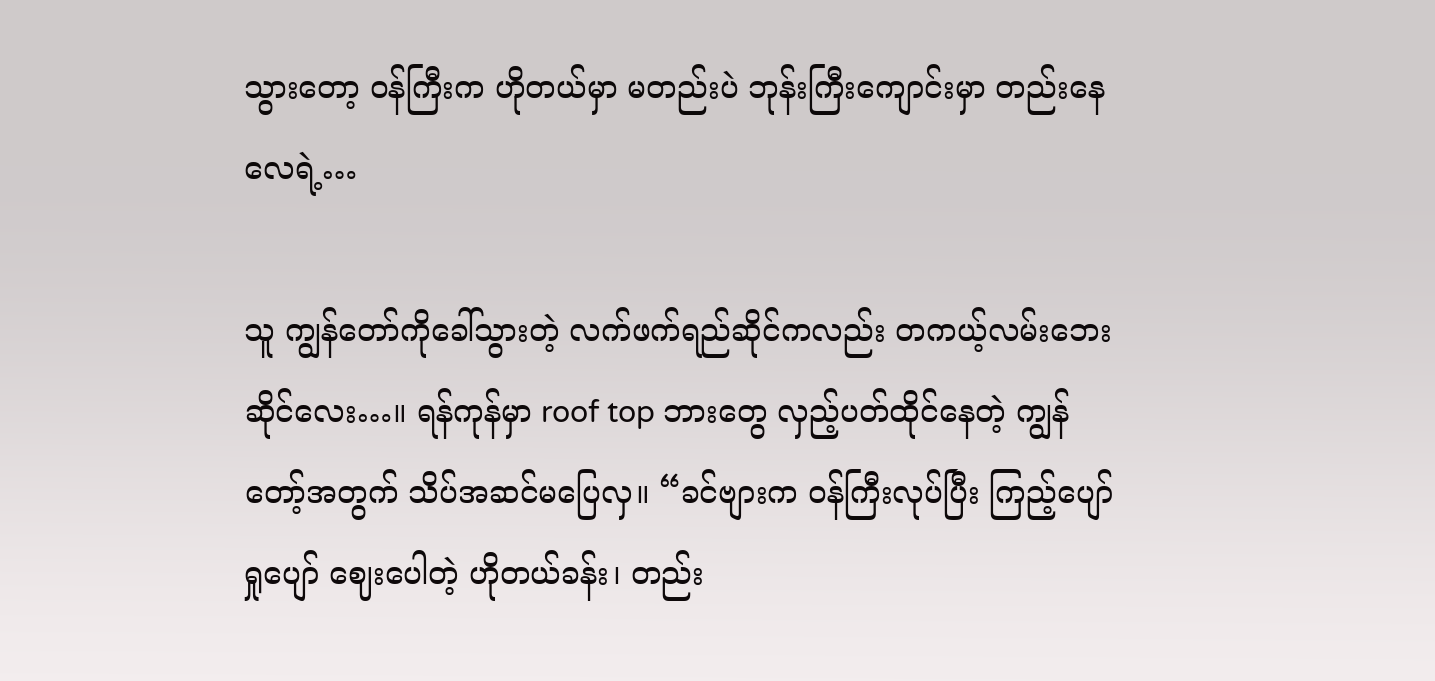သွားတော့ ဝန်ကြီးက ဟိုတယ်မှာ မတည်းပဲ ဘုန်းကြီးကျောင်းမှာ တည်းနေလေရဲ့…

သူ ကျွန်တော်ကိုခေါ်သွားတဲ့ လက်ဖက်ရည်ဆိုင်ကလည်း တကယ့်လမ်းဘေးဆိုင်လေး…။ ရန်ကုန်မှာ roof top ဘားတွေ လှည့်ပတ်ထိုင်နေတဲ့ ကျွန်တော့်အတွက် သိပ်အဆင်မပြေလှ။ “ခင်ဗျားက ဝန်ကြီးလုပ်ပြီး ကြည့်ပျော်ရှုပျော် ဈေးပေါတဲ့ ဟိုတယ်ခန်း၊ တည်း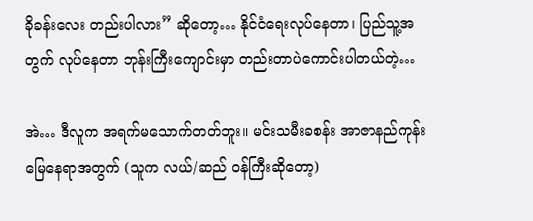ခိုခန်းလေး တည်းပါလား” ဆိုတော့… နိုင်ငံရေးလုပ်နေတာ၊ ပြည်သူ့အတွက် လုပ်နေတာ ဘုန်းကြီးကျောင်းမှာ တည်းတာပဲကောင်းပါတယ်တဲ့…

အဲ… ဒီလူက အရက်မသောက်တတ်ဘူး။ မင်းသမီးခစန်း အာဇာနည်ကုန်း မြေနေရာအတွက် (သူက လယ်/ဆည် ဝန်ကြီးဆိုတော့)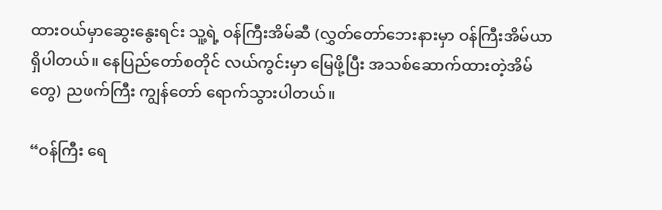ထားဝယ်မှာဆွေးနွေးရင်း သူ့ရဲ့ ဝန်ကြီးအိမ်ဆီ (လွှတ်တော်ဘေးနားမှာ ဝန်ကြီးအိမ်ယာရှိပါတယ်။ နေပြည်တော်စတိုင် လယ်ကွင်းမှာ မြေဖို့ပြီး အသစ်ဆောက်ထားတဲ့အိမ်တွေ) ညဖက်ကြီး ကျွန်တော် ရောက်သွားပါတယ်။

“ဝန်ကြီး ရေ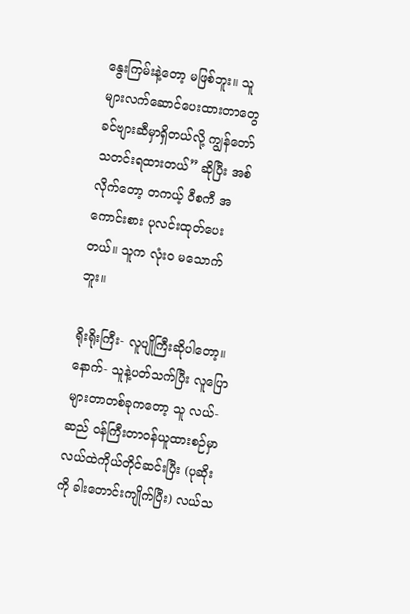နွေးကြမ်းနဲ့တော့ မဖြစ်ဘူး။ သူများလက်ဆောင်ပေးထားတာတွေ ခင်ဗျားဆီမှာရှိတယ်လို့ ကျွန်တော်သတင်းရထားတယ်” ဆိုပြီး အစ်လိုက်တော့ တကယ့် ဝီစကီ အကောင်းစား ပုလင်းထုတ်ပေးတယ်။ သူက လုံး၀ မသောက်ဘူး။

ရိုးရိုးကြီး- လူပျိုကြီးဆိုပါတော့။ နောက်- သူနဲ့ပတ်သက်ပြီး လူပြောများတာတစ်ခုကတော့ သူ လယ်-ဆည် ဝန်ကြီးတာဝန်ယူထားစဉ်မှာ လယ်ထဲကိုယ်တိုင်ဆင်းပြီး (ပုဆိုးကို ခါးတောင်းကျိုက်ပြီး) လယ်သ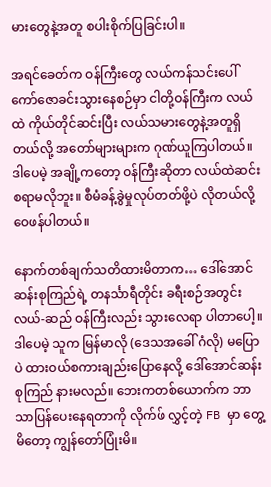မားတွေနဲ့အတူ စပါးစိုက်ပြခြင်းပါ။

အရင်ခေတ်က ဝန်ကြီးတွေ လယ်ကန်သင်းပေါ် ကော်ဇောခင်းသွားနေစဉ်မှာ ငါတို့ဝန်ကြီးက လယ်ထဲ ကိုယ်တိုင်ဆင်းပြီး လယ်သမားတွေနဲ့အတူရှိတယ်လို့ အတော်များများက ဂုဏ်ယူကြပါတယ်။ ဒါပေမဲ့ အချို့ကတော့ ဝန်ကြီးဆိုတာ လယ်ထဲဆင်းစရာမလိုဘူး။ စီမံခန့်ခွဲမှုလုပ်တတ်ဖို့ပဲ လိုတယ်လို့ ဝေဖန်ပါတယ်။

နောက်တစ်ချက်သတိထားမိတာက… ဒေါ်အောင်ဆန်းစုကြည်ရဲ့ တနင်္သာရီတိုင်း ခရီးစဉ်အတွင်း လယ်-ဆည် ဝန်ကြီးလည်း သွားလေရာ ပါတာပေါ့။ ဒါပေမဲ့ သူက မြန်မာလို (ဒေသအခေါ် ဂံလို) မပြောပဲ ထားဝယ်စကားချည်းပြောနေလို့ ဒေါ်အောင်ဆန်းစုကြည် နားမလည်။ ဘေးကတစ်ယောက်က ဘာသာပြန်ပေးနေရတာကို လိုက်ဖ် လွှင့်တဲ့ FB မှာ တွေ့မိတော့ ကျွန်တော်ပြုံးမိ။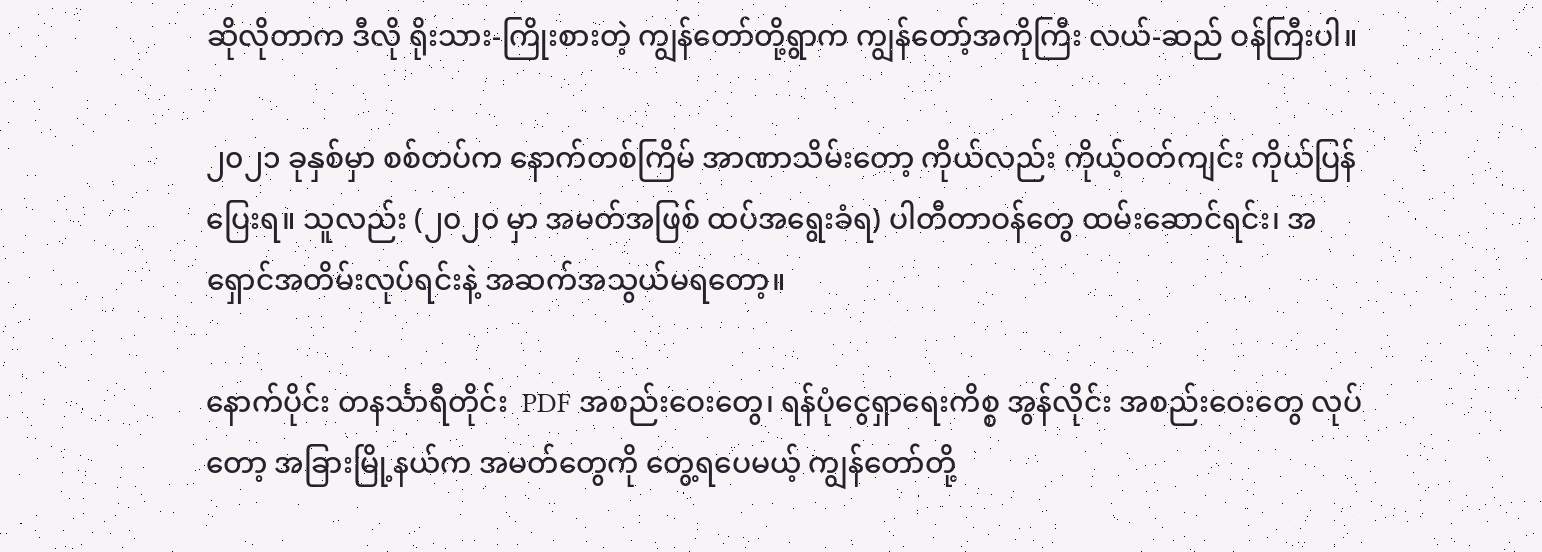ဆိုလိုတာက ဒီလို ရိုးသား-ကြိုးစားတဲ့ ကျွန်တော်တို့ရွာက ကျွန်တော့်အကိုကြီး လယ်-ဆည် ဝန်ကြီးပါ။

၂၀၂၁ ခုနှစ်မှာ စစ်တပ်က နောက်တစ်ကြိမ် အာဏာသိမ်းတော့ ကိုယ်လည်း ကိုယ့်ဝတ်ကျင်း ကိုယ်ပြန်ပြေးရ။ သူလည်း (၂၀၂၀ မှာ အမတ်အဖြစ် ထပ်အရွေးခံရ) ပါတီတာဝန်တွေ ထမ်းဆောင်ရင်း၊ အရှောင်အတိမ်းလုပ်ရင်းနဲ့ အဆက်အသွယ်မရတော့။

နောက်ပိုင်း တနင်္သာရီတိုင်း  PDF အစည်းဝေးတွေ၊ ရန်ပုံငွေရှာရေးကိစ္စ အွန်လိုင်း အစည်းဝေးတွေ လုပ်တော့ အခြားမြို့နယ်က အမတ်တွေကို တွေ့ရပေမယ့် ကျွန်တော်တို့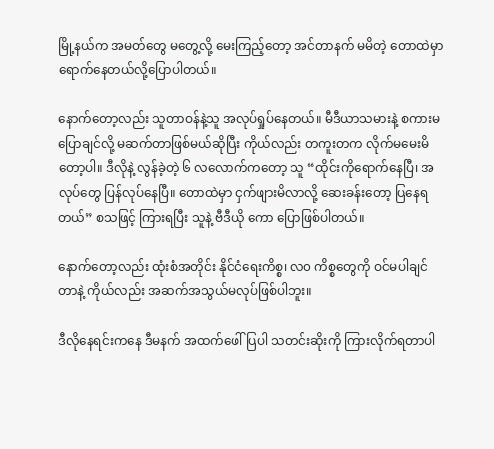မြို့နယ်က အမတ်တွေ မတွေ့လို့ မေးကြည့်တော့ အင်တာနက် မမိတဲ့ တောထဲမှာ ရောက်နေတယ်လို့ပြောပါတယ်။

နောက်တော့လည်း သူတာဝန်နဲ့သူ အလုပ်ရှုပ်နေတယ်။ မီဒီယာသမားနဲ့ စကားမပြောချင်လို့ မဆက်တာဖြစ်မယ်ဆိုပြီး ကိုယ်လည်း တကူးတက လိုက်မမေးမိတော့ပါ။ ဒီလိုနဲ့ လွန်ခဲ့တဲ့ ၆ လလောက်ကတော့ သူ “ထိုင်းကိုရောက်နေပြီ၊ အလုပ်တွေ ပြန်လုပ်နေပြီ။ တောထဲမှာ ငှက်ဖျားမိလာလို့ ဆေးခန်းတော့ ပြနေရတယ်” စသဖြင့် ကြားရပြီး သူနဲ့ ဗီဒီယို ကော ပြောဖြစ်ပါတယ်။

နောက်တော့လည်း ထုံးစံအတိုင်း နိုင်ငံရေးကိစ္စ၊ လ၀ ကိစ္စတွေကို ဝင်မပါချင်တာနဲ့ ကိုယ်လည်း အဆက်အသွယ်မလုပ်ဖြစ်ပါဘူး။

ဒီလိုနေရင်းကနေ ဒီမနက် အထက်ဖေါ်ပြပါ သတင်းဆိုးကို ကြားလိုက်ရတာပါ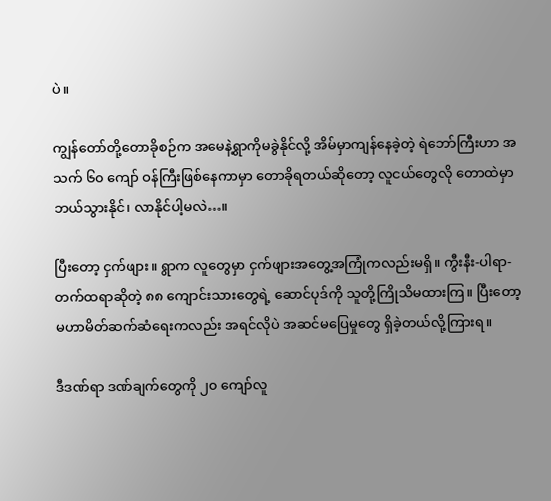ပဲ။

ကျွန်တော်တို့တောခိုစဉ်က အမေနဲ့ရွာကိုမခွဲနိုင်လို့ အိမ်မှာကျန်နေခဲ့တဲ့ ရဲဘော်ကြီးဟာ အသက် ၆၀ ကျော် ဝန်ကြီးဖြစ်နေကာမှာ တောခိုရတယ်ဆိုတော့ လူငယ်တွေလို တောထဲမှာ ဘယ်သွားနိုင်၊ လာနိုင်ပါ့မလဲ…။

ပြီးတော့ ငှက်ဖျား။ ရွာက လူတွေမှာ ငှက်ဖျားအတွေ့အကြုံကလည်းမရှိ။ ကွီးနီး-ပါရာ-တက်ထရာဆိုတဲ့ ၈၈ ကျောင်းသားတွေရဲ့ ဆောင်ပုဒ်ကို သူတို့ကြိုသိမထားကြ။ ပြီးတော့ မဟာမိတ်ဆက်ဆံရေးကလည်း အရင်လိုပဲ အဆင်မပြေမှုတွေ ရှိခဲ့တယ်လို့ကြားရ။

ဒီဒဏ်ရာ ဒဏ်ချက်တွေကို ၂၀ ကျော်လူ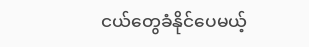ငယ်တွေခံနိုင်ပေမယ့်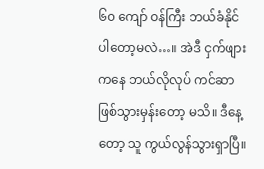၆၀ ကျော် ဝန်ကြီး ဘယ်ခံနိုင်ပါတော့မလဲ…။ အဲဒီ ငှက်ဖျားကနေ ဘယ်လိုလုပ် ကင်ဆာဖြစ်သွားမှန်းတော့ မသိ။ ဒီနေ့တော့ သူ ကွယ်လွန်သွားရှာပြီ။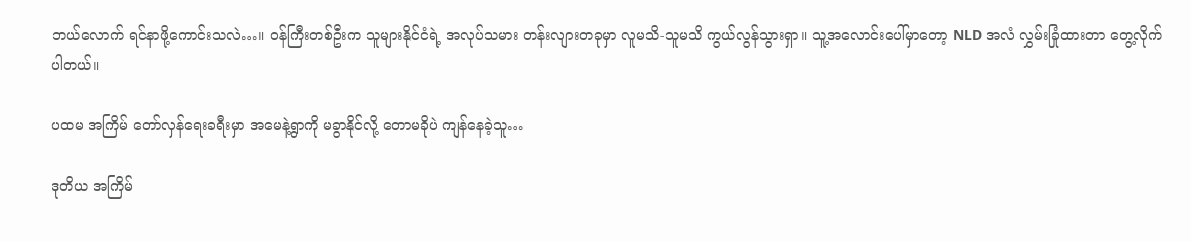ဘယ်လောက် ရင်နာဖို့ကောင်းသလဲ…။ ဝန်ကြီးတစ်ဦးက သူများနိုင်ငံရဲ့ အလုပ်သမား တန်းလျားတခုမှာ လူမသိ-သူမသိ ကွယ်လွန်သွားရှာ။ သူ့အလောင်းပေါ်မှာတော့ NLD အလံ လွှမ်းခြုံထားတာ တွေ့လိုက်ပါတယ်။

ပထမ အကြိမ် တော်လှန်ရေးခရီးမှာ အမေနဲ့ရွာကို မခွာနိုင်လို့ တောမခိုပဲ ကျန်နေခဲ့သူ…

ဒုတိယ အကြိမ်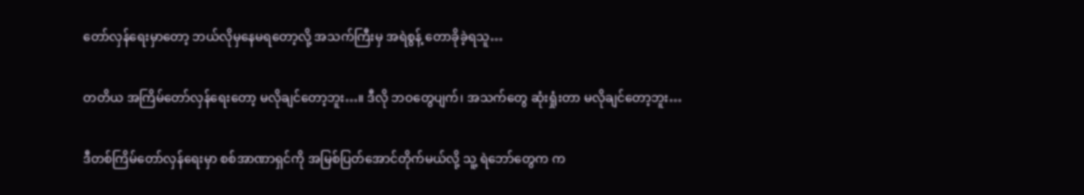တော်လှန်ရေးမှာတော့ ဘယ်လိုမှနေမရတော့လို့ အသက်ကြီးမှ အရဲစွန့် တောခိုခဲ့ရသူ…

တတိယ အကြိမ်တော်လှန်ရေးတော့ မလိုချင်တော့ဘူး…။ ဒီလို ဘဝတွေပျက်၊ အသက်တွေ ဆုံးရှုံးတာ မလိုချင်တော့ဘူး…

ဒီတစ်ကြိမ်တော်လှန်ရေးမှာ စစ်အာဏာရှင်ကို အမြစ်ပြတ်အောင်တိုက်မယ်လို့ သူ့ ရဲဘော်တွေက က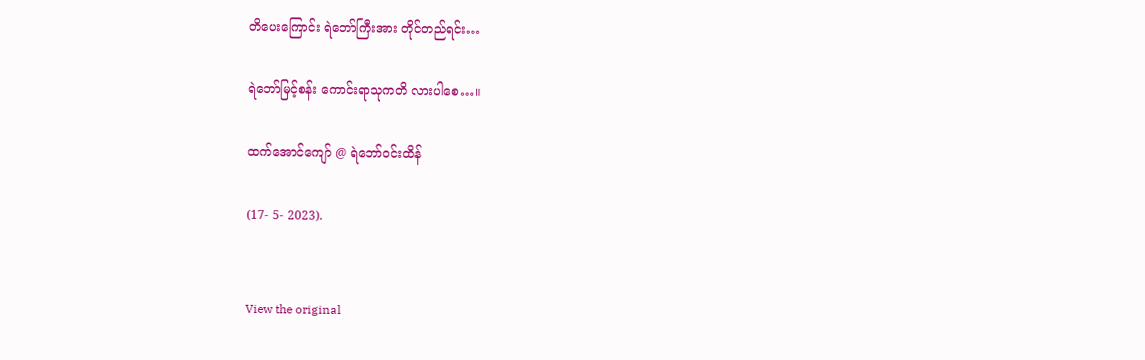တိပေးကြောင်း ရဲဘော်ကြီးအား တိုင်တည်ရင်း…

ရဲဘော်မြင့်စန်း ကောင်းရာသုကတိ လားပါစေ…။

ထက်အောင်ကျော် @ ရဲဘော်ဝင်းထိန်

(17- 5- 2023).


View the original